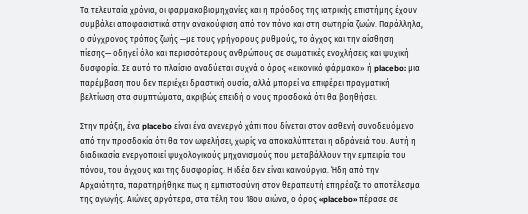Τα τελευταία χρόνια, οι φαρμακοβιομηχανίες και η πρόοδος της ιατρικής επιστήμης έχουν συμβάλει αποφασιστικά στην ανακούφιση από τον πόνο και στη σωτηρία ζωών. Παράλληλα, ο σύγχρονος τρόπος ζωής —με τους γρήγορους ρυθμούς, το άγχος και την αίσθηση πίεσης— οδηγεί όλο και περισσότερους ανθρώπους σε σωματικές ενοχλήσεις και ψυχική δυσφορία. Σε αυτό το πλαίσιο αναδύεται συχνά ο όρος «εικονικό φάρμακο» ή placebo: μια παρέμβαση που δεν περιέχει δραστική ουσία, αλλά μπορεί να επιφέρει πραγματική βελτίωση στα συμπτώματα, ακριβώς επειδή ο νους προσδοκά ότι θα βοηθήσει.

Στην πράξη, ένα placebo είναι ένα ανενεργό χάπι που δίνεται στον ασθενή συνοδευόμενο από την προσδοκία ότι θα τον ωφελήσει, χωρίς να αποκαλύπτεται η αδράνειά του. Αυτή η διαδικασία ενεργοποιεί ψυχολογικούς μηχανισμούς που μεταβάλλουν την εμπειρία του πόνου, του άγχους και της δυσφορίας. Η ιδέα δεν είναι καινούργια. Ήδη από την Αρχαιότητα, παρατηρήθηκε πως η εμπιστοσύνη στον θεραπευτή επηρέαζε το αποτέλεσμα της αγωγής. Αιώνες αργότερα, στα τέλη του 18ου αιώνα, ο όρος «placebo» πέρασε σε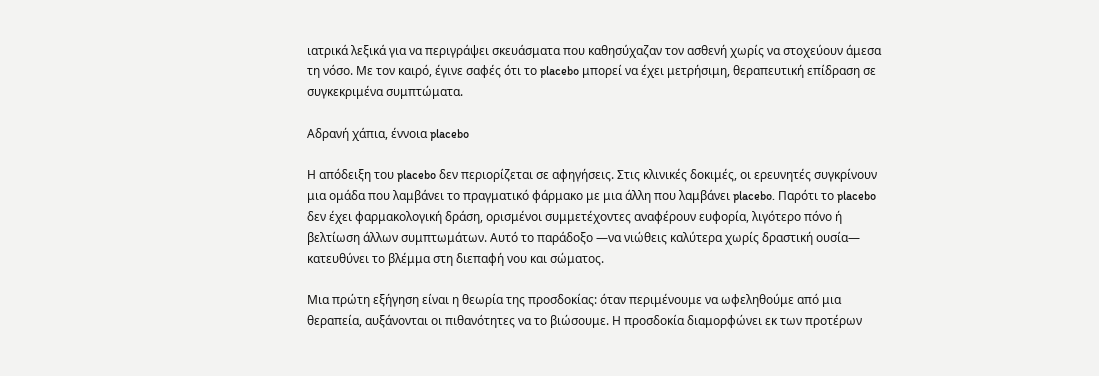ιατρικά λεξικά για να περιγράψει σκευάσματα που καθησύχαζαν τον ασθενή χωρίς να στοχεύουν άμεσα τη νόσο. Με τον καιρό, έγινε σαφές ότι το placebo μπορεί να έχει μετρήσιμη, θεραπευτική επίδραση σε συγκεκριμένα συμπτώματα.

Αδρανή χάπια, έννοια placebo

Η απόδειξη του placebo δεν περιορίζεται σε αφηγήσεις. Στις κλινικές δοκιμές, οι ερευνητές συγκρίνουν μια ομάδα που λαμβάνει το πραγματικό φάρμακο με μια άλλη που λαμβάνει placebo. Παρότι το placebo δεν έχει φαρμακολογική δράση, ορισμένοι συμμετέχοντες αναφέρουν ευφορία, λιγότερο πόνο ή βελτίωση άλλων συμπτωμάτων. Αυτό το παράδοξο —να νιώθεις καλύτερα χωρίς δραστική ουσία— κατευθύνει το βλέμμα στη διεπαφή νου και σώματος.

Μια πρώτη εξήγηση είναι η θεωρία της προσδοκίας: όταν περιμένουμε να ωφεληθούμε από μια θεραπεία, αυξάνονται οι πιθανότητες να το βιώσουμε. Η προσδοκία διαμορφώνει εκ των προτέρων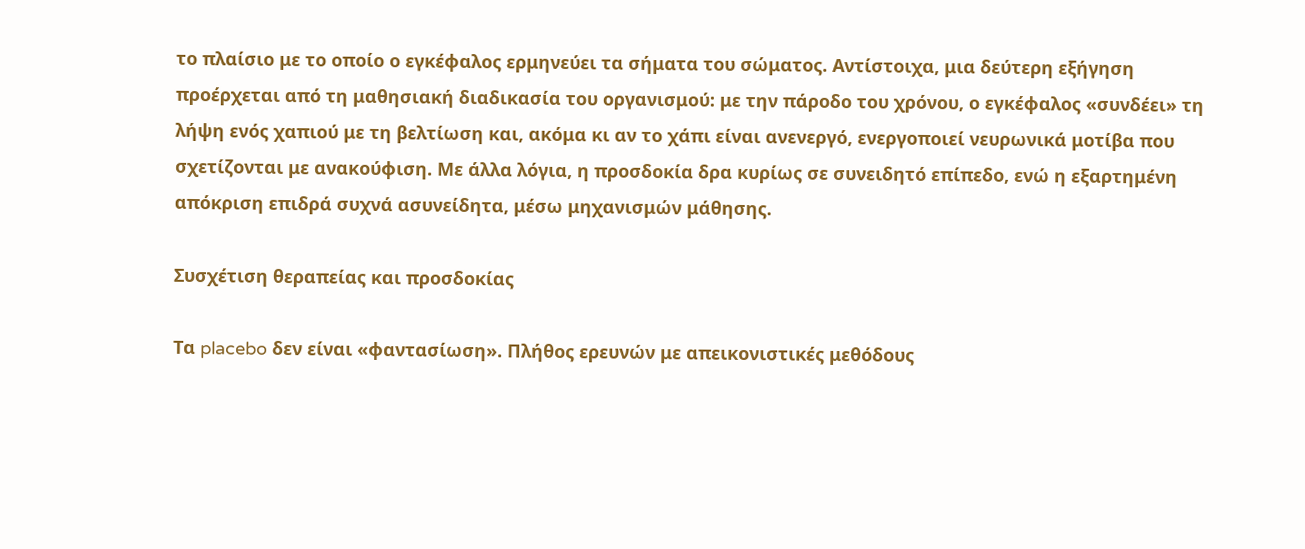το πλαίσιο με το οποίο ο εγκέφαλος ερμηνεύει τα σήματα του σώματος. Αντίστοιχα, μια δεύτερη εξήγηση προέρχεται από τη μαθησιακή διαδικασία του οργανισμού: με την πάροδο του χρόνου, ο εγκέφαλος «συνδέει» τη λήψη ενός χαπιού με τη βελτίωση και, ακόμα κι αν το χάπι είναι ανενεργό, ενεργοποιεί νευρωνικά μοτίβα που σχετίζονται με ανακούφιση. Με άλλα λόγια, η προσδοκία δρα κυρίως σε συνειδητό επίπεδο, ενώ η εξαρτημένη απόκριση επιδρά συχνά ασυνείδητα, μέσω μηχανισμών μάθησης.

Συσχέτιση θεραπείας και προσδοκίας

Τα placebo δεν είναι «φαντασίωση». Πλήθος ερευνών με απεικονιστικές μεθόδους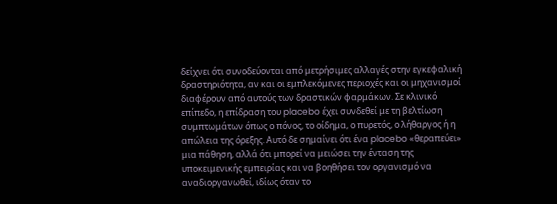δείχνει ότι συνοδεύονται από μετρήσιμες αλλαγές στην εγκεφαλική δραστηριότητα, αν και οι εμπλεκόμενες περιοχές και οι μηχανισμοί διαφέρουν από αυτούς των δραστικών φαρμάκων. Σε κλινικό επίπεδο, η επίδραση του placebo έχει συνδεθεί με τη βελτίωση συμπτωμάτων όπως ο πόνος, το οίδημα, ο πυρετός, ο λήθαργος ή η απώλεια της όρεξης. Αυτό δε σημαίνει ότι ένα placebo «θεραπεύει» μια πάθηση, αλλά ότι μπορεί να μειώσει την ένταση της υποκειμενικής εμπειρίας και να βοηθήσει τον οργανισμό να αναδιοργανωθεί, ιδίως όταν το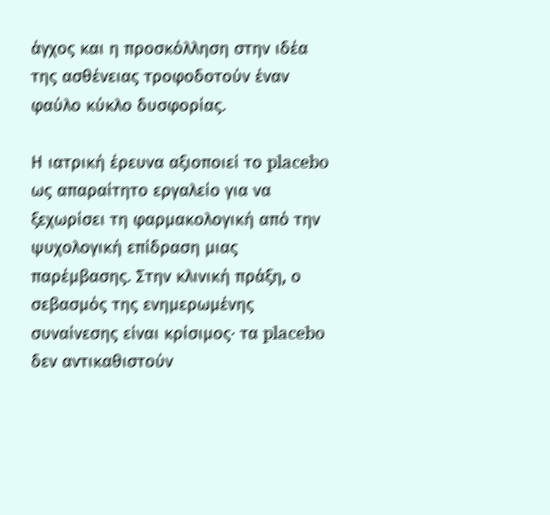άγχος και η προσκόλληση στην ιδέα της ασθένειας τροφοδοτούν έναν φαύλο κύκλο δυσφορίας.

Η ιατρική έρευνα αξιοποιεί το placebo ως απαραίτητο εργαλείο για να ξεχωρίσει τη φαρμακολογική από την ψυχολογική επίδραση μιας παρέμβασης. Στην κλινική πράξη, ο σεβασμός της ενημερωμένης συναίνεσης είναι κρίσιμος· τα placebo δεν αντικαθιστούν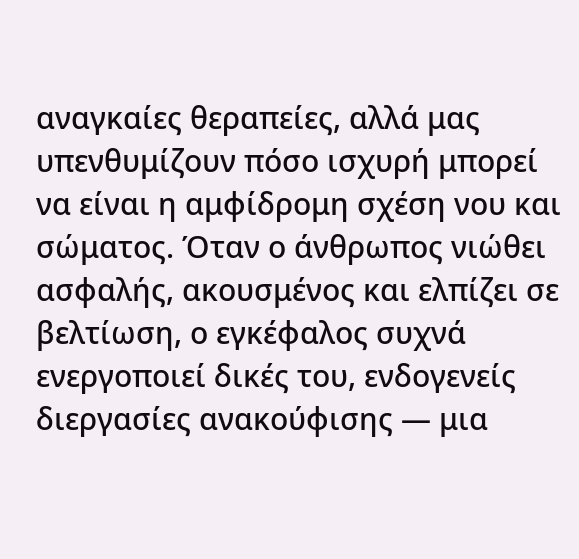αναγκαίες θεραπείες, αλλά μας υπενθυμίζουν πόσο ισχυρή μπορεί να είναι η αμφίδρομη σχέση νου και σώματος. Όταν ο άνθρωπος νιώθει ασφαλής, ακουσμένος και ελπίζει σε βελτίωση, ο εγκέφαλος συχνά ενεργοποιεί δικές του, ενδογενείς διεργασίες ανακούφισης — μια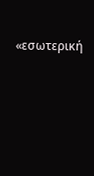«εσωτερική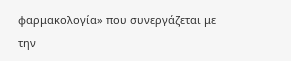φαρμακολογία» που συνεργάζεται με την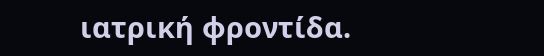ιατρική φροντίδα.